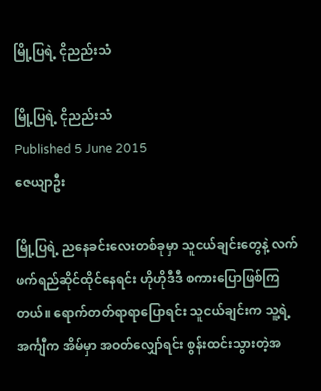မြို့ပြရဲ့ ငိုညည်းသံ

မြို့ပြရဲ့ ငိုညည်းသံ
Published 5 June 2015
ဇေယျာဦး

မြို့ပြရဲ့ ညနေခင်းလေးတစ်ခုမှာ သူငယ်ချင်းတွေနဲ့ လက်ဖက်ရည်ဆိုင်ထိုင်နေရင်း ဟိုဟိုဒီဒီ စကားပြောဖြစ်ကြတယ်။ ရောက်တတ်ရာရာပြောရင်း သူငယ်ချင်းက သူ့ရဲ့အင်္ကျီက အိမ်မှာ အဝတ်လျှော်ရင်း စွန်းထင်းသွားတဲ့အ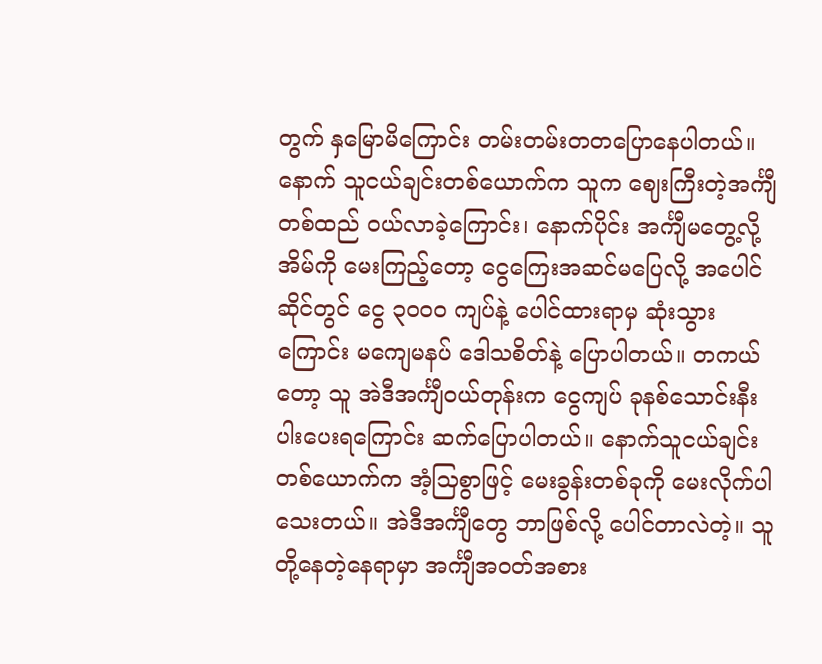တွက် နှမြောမိကြောင်း တမ်းတမ်းတတပြောနေပါတယ်။ နောက် သူငယ်ချင်းတစ်ယောက်က သူက ဈေးကြီးတဲ့အင်္ကျီတစ်ထည် ဝယ်လာခဲ့ကြောင်း၊ နောက်ပိုင်း အင်္ကျီမတွေ့လို့ အိမ်ကို မေးကြည့်တော့ ငွေကြေးအဆင်မပြေလို့ အပေါင်ဆိုင်တွင် ငွေ ၃၀၀၀ ကျပ်နဲ့ ပေါင်ထားရာမှ ဆုံးသွားကြောင်း မကျေမနပ် ဒေါသစိတ်နဲ့ ပြောပါတယ်။ တကယ်တော့ သူ အဲဒီအင်္ကျီဝယ်တုန်းက ငွေကျပ် ခုနစ်သောင်းနီးပါးပေးရကြောင်း ဆက်ပြောပါတယ်။ နောက်သူငယ်ချင်းတစ်ယောက်က အံ့သြစွာဖြင့် မေးခွန်းတစ်ခုကို မေးလိုက်ပါသေးတယ်။ အဲဒီအင်္ကျီတွေ ဘာဖြစ်လို့ ပေါင်တာလဲတဲ့။ သူတို့နေတဲ့နေရာမှာ အင်္ကျီအဝတ်အစား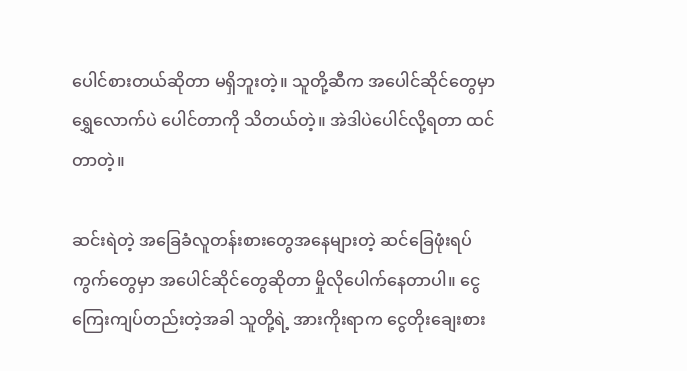ပေါင်စားတယ်ဆိုတာ မရှိဘူးတဲ့။ သူတို့ဆီက အပေါင်ဆိုင်တွေမှာ ရွှေလောက်ပဲ ပေါင်တာကို သိတယ်တဲ့။ အဲဒါပဲပေါင်လို့ရတာ ထင်တာတဲ့။

ဆင်းရဲတဲ့ အခြေခံလူတန်းစားတွေအနေများတဲ့ ဆင်ခြေဖုံးရပ်ကွက်တွေမှာ အပေါင်ဆိုင်တွေဆိုတာ မှိုလိုပေါက်နေတာပါ။ ငွေကြေးကျပ်တည်းတဲ့အခါ သူတို့ရဲ့ အားကိုးရာက ငွေတိုးချေးစား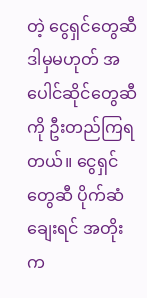တဲ့ ငွေရှင်တွေဆီ ဒါမှမဟုတ် အပေါင်ဆိုင်တွေဆီကို ဦးတည်ကြရတယ်။ ငွေရှင်တွေဆီ ပိုက်ဆံချေးရင် အတိုးက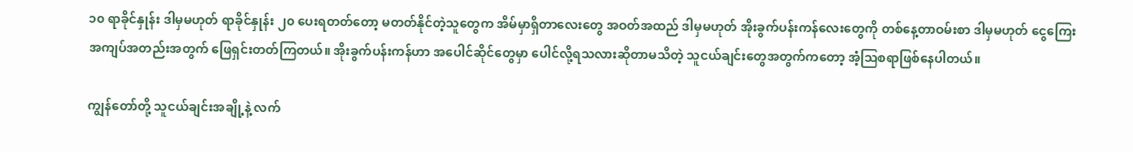၁၀ ရာခိုင်နှုန်း ဒါမှမဟုတ် ရာခိုင်နှုန်း ၂၀ ပေးရတတ်တော့ မတတ်နိုင်တဲ့သူတွေက အိမ်မှာရှိတာလေးတွေ အဝတ်အထည် ဒါမှမဟုတ် အိုးခွက်ပန်းကန်လေးတွေကို တစ်နေ့တာဝမ်းစာ ဒါမှမဟုတ် ငွေကြေးအကျပ်အတည်းအတွက် ဖြေရှင်းတတ်ကြတယ်။ အိုးခွက်ပန်းကန်ဟာ အပေါင်ဆိုင်တွေမှာ ပေါင်လို့ရသလားဆိုတာမသိတဲ့ သူငယ်ချင်းတွေအတွက်ကတော့ အံ့သြစရာဖြစ်နေပါတယ်။

ကျွန်တော်တို့ သူငယ်ချင်းအချို့နဲ့ လက်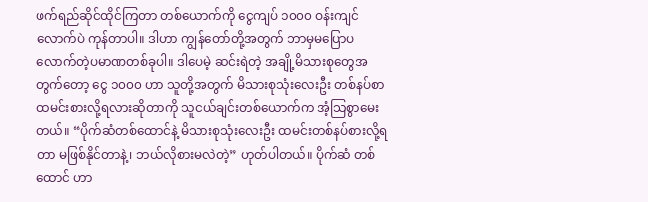ဖက်ရည်ဆိုင်ထိုင်ကြတာ တစ်ယောက်ကို ငွေကျပ် ၁၀၀၀ ဝန်းကျင်လောက်ပဲ ကုန်တာပါ။ ဒါဟာ ကျွန်တော်တို့အတွက် ဘာမှမပြောပလောက်တဲ့ပမာဏတစ်ခုပါ။ ဒါပေမဲ့ ဆင်းရဲတဲ့ အချို့မိသားစုတွေအတွက်တော့ ငွေ ၁၀၀၀ ဟာ သူတို့အတွက် မိသားစုသုံးလေးဦး တစ်နပ်စာထမင်းစားလို့ရလားဆိုတာကို သူငယ်ချင်းတစ်ယောက်က အံ့သြစွာမေးတယ်။ “ပိုက်ဆံတစ်ထောင်နဲ့ မိသားစုသုံးလေးဦး ထမင်းတစ်နပ်စားလို့ရတာ မဖြစ်နိုင်တာနဲ့၊ ဘယ်လိုစားမလဲတဲ့” ဟုတ်ပါတယ်။ ပိုက်ဆံ တစ်ထောင် ဟာ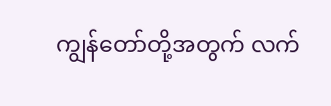ကျွန်တော်တို့အတွက် လက်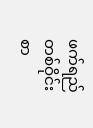ဖက်ရည်တစ်ဝိုင်းစာ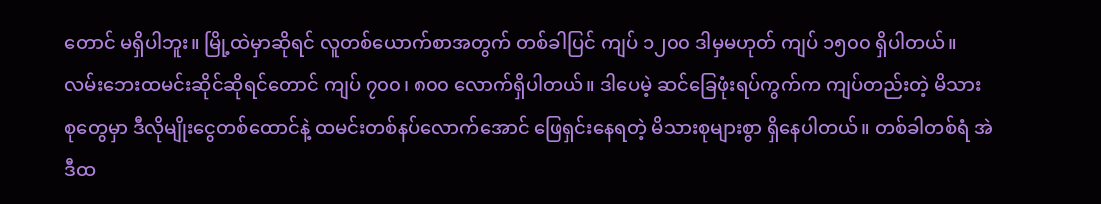တောင် မရှိပါဘူး။ မြို့ထဲမှာဆိုရင် လူတစ်ယောက်စာအတွက် တစ်ခါပြင် ကျပ် ၁၂၀၀ ဒါမှမဟုတ် ကျပ် ၁၅၀၀ ရှိပါတယ်။ လမ်းဘေးထမင်းဆိုင်ဆိုရင်တောင် ကျပ် ၇၀၀၊ ၈၀၀ လောက်ရှိပါတယ်။ ဒါပေမဲ့ ဆင်ခြေဖုံးရပ်ကွက်က ကျပ်တည်းတဲ့ မိသားစုတွေမှာ ဒီလိုမျိုးငွေတစ်ထောင်နဲ့ ထမင်းတစ်နပ်လောက်အောင် ဖြေရှင်းနေရတဲ့ မိသားစုများစွာ ရှိနေပါတယ်။ တစ်ခါတစ်ရံ အဲဒီထ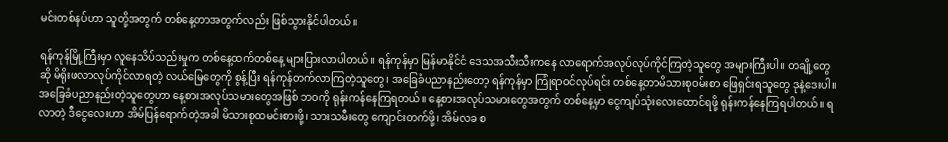မင်းတစ်နပ်ဟာ သူတို့အတွက် တစ်နေ့တာအတွက်လည်း ဖြစ်သွားနိုင်ပါတယ်။

ရန်ကုန်မြို့ကြီးမှာ လူနေသိပ်သည်းမှုက တစ်နေ့ထက်တစ်နေ့ များပြားလာပါတယ်။ ရန်ကုန်မှာ မြန်မာနိုင်ငံ ဒေသအသီးသီးကနေ လာရောက်အလုပ်လုပ်ကိုင်ကြတဲ့သူတွေ အများကြီးပါ။ တချို့တွေဆို မိရိုးဖလာလုပ်ကိုင်လာရတဲ့ လယ်မြေတွေကို စွန့်ပြီး ရန်ကုန်တက်လာကြတဲ့သူတွေ၊ အခြေခံပညာနည်းတော့ ရန်ကုန်မှာ ကြုံရာဝင်လုပ်ရင်း တစ်နေ့တာမိသားစုဝမ်းစာ ဖြေရှင်းရသူတွေ ဒုနဲ့ဒေးပါ။ အခြေခံပညာနည်းတဲ့သူတွေဟာ နေ့စားအလုပ်သမားတွေအဖြစ် ဘဝကို ရုန်းကန်နေကြရတယ်။ နေ့စားအလုပ်သမားတွေအတွက် တစ်နေ့မှာ ငွေကျပ်သုံးလေးထောင်ရဖို့ ရုန်းကန်နေကြရပါတယ်။ ရလာတဲ့ ဒီငွေလေးဟာ အိမ်ပြန်ရောက်တဲ့အခါ မိသားစုထမင်းစားဖို့၊ သားသမီးတွေ ကျောင်းတက်ဖို့၊ အိမ်လခ စ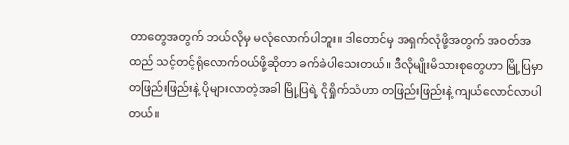တာတွေအတွက် ဘယ်လိုမှ မလုံလောက်ပါဘူး။ ဒါတောင်မှ အရှက်လုံဖို့အတွက် အဝတ်အထည် သင့်တင့်ရုံလောက်ဝယ်ဖို့ဆိုတာ ခက်ခဲပါသေးတယ်။ ဒီလိုမျိုးမိသားစုတွေဟာ မြို့ပြမှာ တဖြည်းဖြည်းနဲ့ ပိုများလာတဲ့အခါ မြို့ပြရဲ့ ငိုရှိုက်သံဟာ တဖြည်းဖြည်းနဲ့ ကျယ်လောင်လာပါတယ်။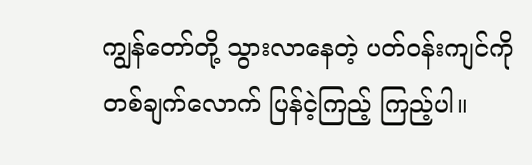ကျွန်တော်တို့ သွားလာနေတဲ့ ပတ်ဝန်းကျင်ကို တစ်ချက်လောက် ပြန်ငဲ့ကြည့် ကြည့်ပါ။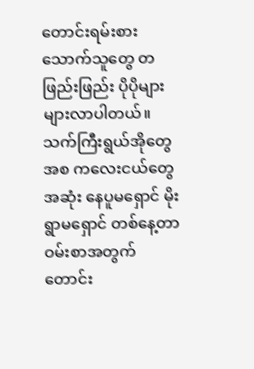တောင်းရမ်းစားသောက်သူတွေ တဖြည်းဖြည်း ပိုပိုများများလာပါတယ်။ သက်ကြီးရွယ်အိုတွေအစ ကလေးငယ်တွေအဆုံး နေပူမရှောင် မိုးရွာမရှောင် တစ်နေ့တာ ဝမ်းစာအတွက် တောင်း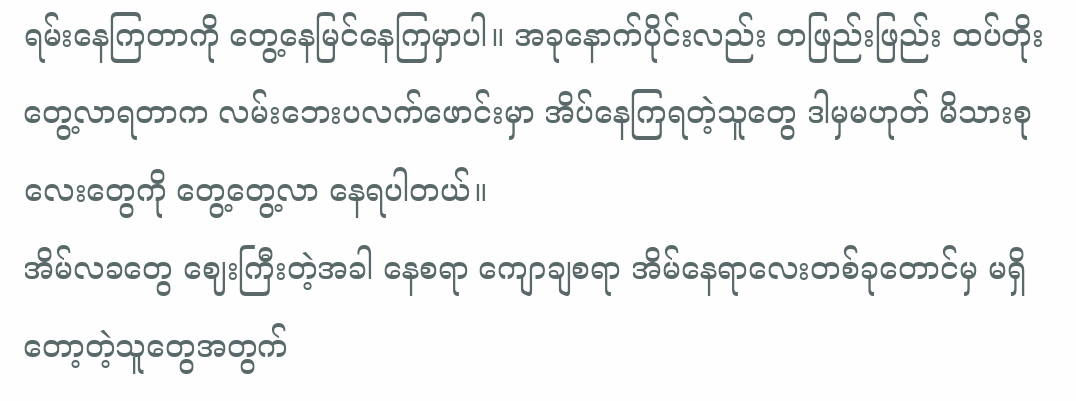ရမ်းနေကြတာကို တွေ့နေမြင်နေကြမှာပါ။ အခုနောက်ပိုင်းလည်း တဖြည်းဖြည်း ထပ်တိုးတွေ့လာရတာက လမ်းဘေးပလက်ဖောင်းမှာ အိပ်နေကြရတဲ့သူတွေ ဒါမှမဟုတ် မိသားစုလေးတွေကို တွေ့တွေ့လာ နေရပါတယ်။
အိမ်လခတွေ ဈေးကြီးတဲ့အခါ နေစရာ ကျောချစရာ အိမ်နေရာလေးတစ်ခုတောင်မှ မရှိတော့တဲ့သူတွေအတွက်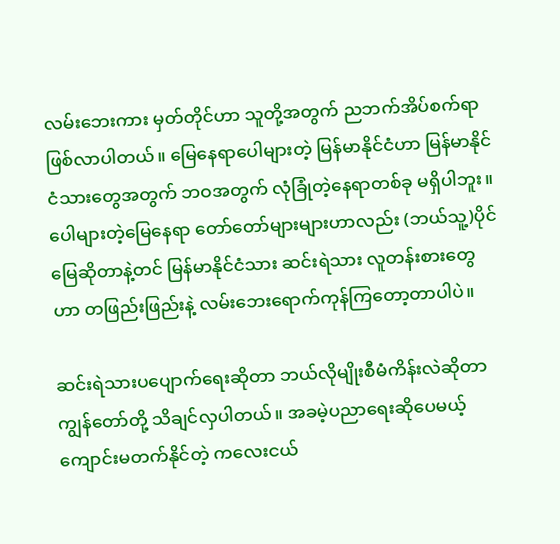လမ်းဘေးကား မှတ်တိုင်ဟာ သူတို့အတွက် ညဘက်အိပ်စက်ရာဖြစ်လာပါတယ်။ မြေနေရာပေါများတဲ့ မြန်မာနိုင်ငံဟာ မြန်မာနိုင်ငံသားတွေအတွက် ဘဝအတွက် လုံခြုံတဲ့နေရာတစ်ခု မရှိပါဘူး။ ပေါများတဲ့မြေနေရာ တော်တော်များများဟာလည်း (ဘယ်သူ့)ပိုင်မြေဆိုတာနဲ့တင် မြန်မာနိုင်ငံသား ဆင်းရဲသား လူတန်းစားတွေဟာ တဖြည်းဖြည်းနဲ့ လမ်းဘေးရောက်ကုန်ကြတော့တာပါပဲ။

ဆင်းရဲသားပပျောက်ရေးဆိုတာ ဘယ်လိုမျိုးစီမံကိန်းလဲဆိုတာ ကျွန်တော်တို့ သိချင်လှပါတယ်။ အခမဲ့ပညာရေးဆိုပေမယ့် ကျောင်းမတက်နိုင်တဲ့ ကလေးငယ်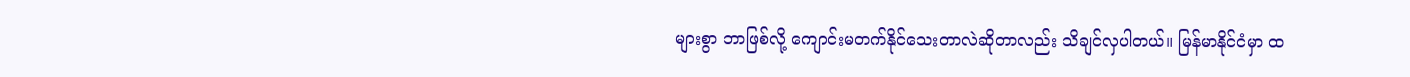များစွာ ဘာဖြစ်လို့ ကျောင်းမတက်နိုင်သေးတာလဲဆိုတာလည်း သိချင်လှပါတယ်။ မြန်မာနိုင်ငံမှာ ထ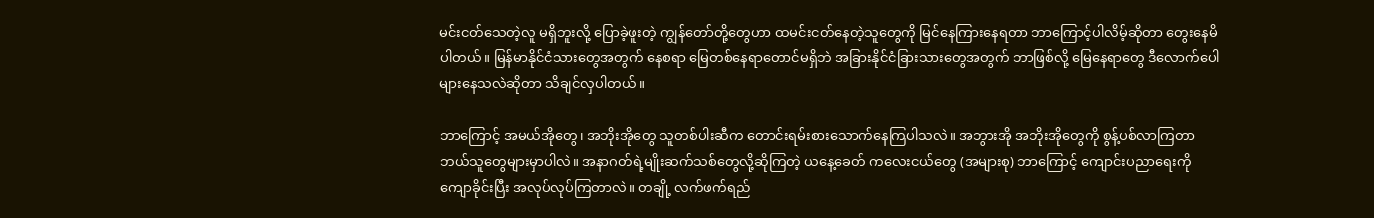မင်းငတ်သေတဲ့လူ မရှိဘူးလို့ ပြောခဲ့ဖူးတဲ့ ကျွန်တော်တို့တွေဟာ ထမင်းငတ်နေတဲ့သူတွေကို မြင်နေကြားနေရတာ ဘာကြောင့်ပါလိမ့်ဆိုတာ တွေးနေမိပါတယ်။ မြန်မာနိုင်ငံသားတွေအတွက် နေစရာ မြေတစ်နေရာတောင်မရှိဘဲ အခြားနိုင်ငံခြားသားတွေအတွက် ဘာဖြစ်လို့ မြေနေရာတွေ ဒီလောက်ပေါများနေသလဲဆိုတာ သိချင်လှပါတယ်။

ဘာကြောင့် အမယ်အိုတွေ၊ အဘိုးအိုတွေ သူတစ်ပါးဆီက တောင်းရမ်းစားသောက်နေကြပါသလဲ။ အဘွားအို အဘိုးအိုတွေကို စွန့်ပစ်လာကြတာ ဘယ်သူတွေများမှာပါလဲ။ အနာဂတ်ရဲ့မျိုးဆက်သစ်တွေလို့ဆိုကြတဲ့ ယနေ့ခေတ် ကလေးငယ်တွေ (အများစု) ဘာကြောင့် ကျောင်းပညာရေးကို ကျောခိုင်းပြီး အလုပ်လုပ်ကြတာလဲ။ တချို့ လက်ဖက်ရည်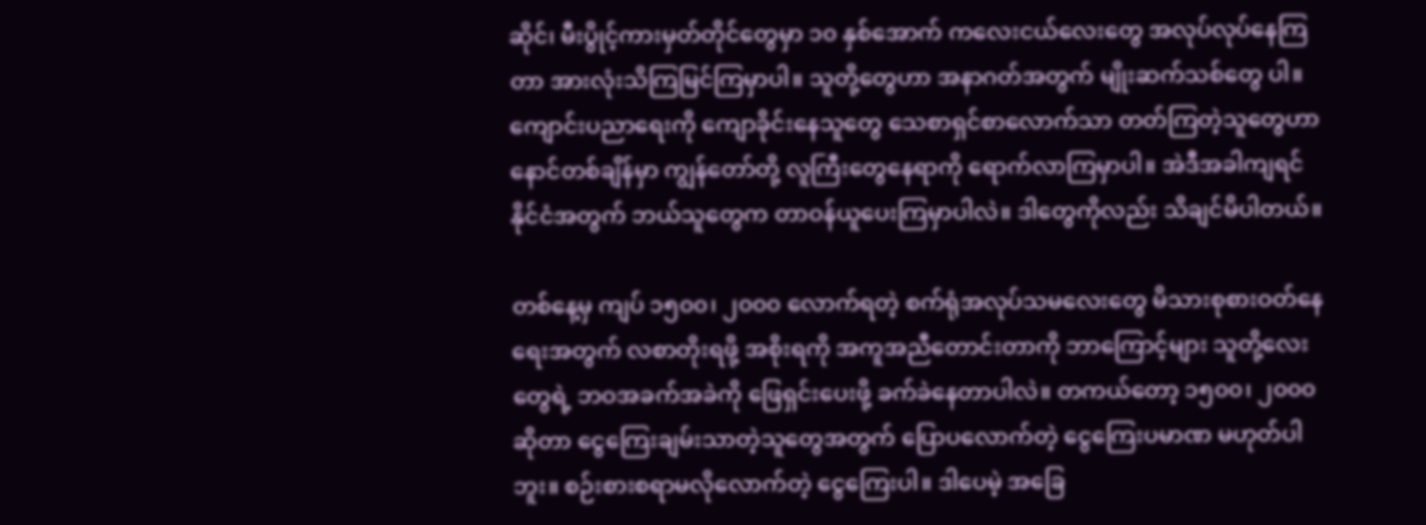ဆိုင်၊ မီးပွိုင့်ကားမှတ်တိုင်တွေမှာ ၁၀ နှစ်အောက် ကလေးငယ်လေးတွေ အလုပ်လုပ်နေကြတာ အားလုံးသိကြမြင်ကြမှာပါ။ သူတို့တွေဟာ အနာဂတ်အတွက် မျိုးဆက်သစ်တွေ ပါ။ ကျောင်းပညာရေးကို ကျောခိုင်းနေသူတွေ သေစာရှင်စာလောက်သာ တတ်ကြတဲ့သူတွေဟာ နောင်တစ်ချိန်မှာ ကျွန်တော်တို့ လူကြီးတွေနေရာကို ရောက်လာကြမှာပါ။ အဲဒီအခါကျရင် နိုင်ငံအတွက် ဘယ်သူတွေက တာဝန်ယူပေးကြမှာပါလဲ။ ဒါတွေကိုလည်း သိချင်မိပါတယ်။

တစ်နေ့မှ ကျပ် ၁၅၀၀၊ ၂၀၀၀ လောက်ရတဲ့ စက်ရုံအလုပ်သမလေးတွေ မိသားစုစားဝတ်နေရေးအတွက် လစာတိုးရဖို့ အစိုးရကို အကူအညီတောင်းတာကို ဘာကြောင့်များ သူတို့လေးတွေရဲ့ ဘဝအခက်အခဲကို ဖြေရှင်းပေးဖို့ ခက်ခဲနေတာပါလဲ။ တကယ်တော့ ၁၅၀၀၊ ၂၀၀၀ ဆိုတာ ငွေကြေးချမ်းသာတဲ့သူတွေအတွက် ပြောပလောက်တဲ့ ငွေကြေးပမာဏ မဟုတ်ပါဘူး။ စဉ်းစားစရာမလိုလောက်တဲ့ ငွေကြေးပါ။ ဒါပေမဲ့ အခြေ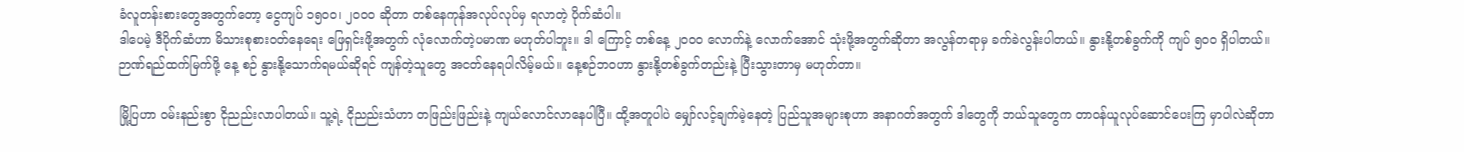ခံလူတန်းစားတွေအတွက်တော့ ငွေကျပ် ၁၅၀၀၊ ၂၀၀၀ ဆိုတာ တစ်နေကုန်အလုပ်လုပ်မှ ရလာတဲ့ ပိုက်ဆံပါ။
ဒါပေမဲ့ ဒီပိုက်ဆံဟာ မိသားစုစားဝတ်နေရေး ဖြေရှင်းဖို့အတွက် လုံလောက်တဲ့ပမာဏ မဟုတ်ပါဘူး။ ဒါ ကြောင့် တစ်နေ့ ၂၀၀၀ လောက်နဲ့ လောက်အောင် သုံးဖို့အတွက်ဆိုတာ အလွန်တရာမှ ခက်ခဲလွန်းပါတယ်။ နွားနို့တစ်ခွက်ကို ကျပ် ၅၀၀ ရှိပါတယ်။
ဉာဏ်ရည်ထက်မြက်ဖို့ နေ့ စဉ် နွားနို့သောက်ရမယ်ဆိုရင် ကျန်တဲ့သူတွေ အငတ်နေရပါလိမ့်မယ်။ နေ့စဉ်ဘဝဟာ နွားနို့တစ်ခွက်တည်းနဲ့ ပြီးသွားတာမှ မဟုတ်တာ။

မြို့ပြဟာ ဝမ်းနည်းစွာ ငိုညည်းလာပါတယ်။ သူ့ရဲ့ ငိုညည်းသံဟာ တဖြည်းဖြည်းနဲ့ ကျယ်လောင်လာနေပါပြီ။ ထို့အတူပါပဲ မျှော်လင့်ချက်မဲ့နေတဲ့ ပြည်သူအများစုဟာ အနာဂတ်အတွက် ဒါတွေကို ဘယ်သူတွေက တာဝန်ယူလုပ်ဆောင်ပေးကြ မှာပါလဲဆိုတာ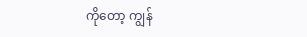ကိုတော့ ကျွန်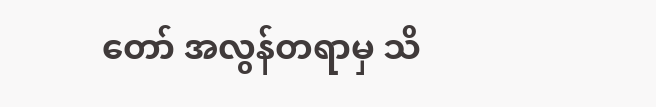တော် အလွန်တရာမှ သိ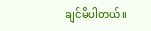ချင်မိပါတယ်။